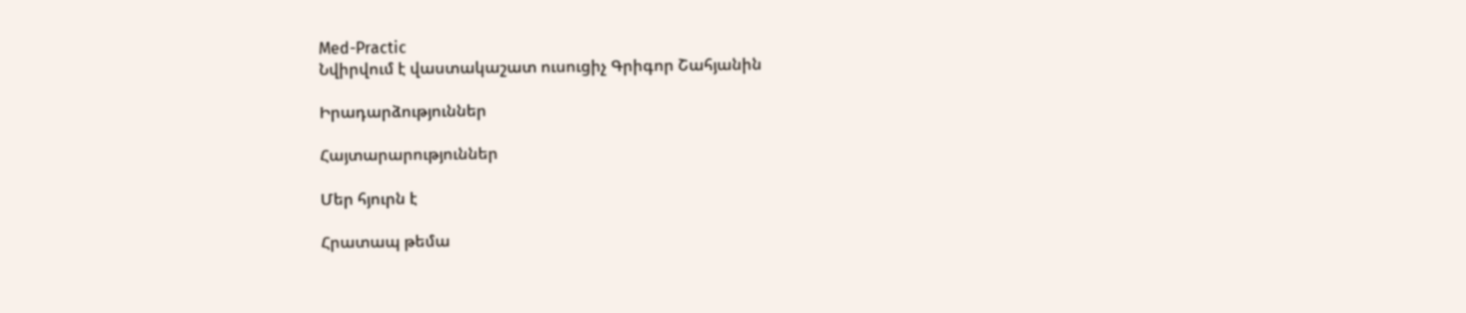Med-Practic
Նվիրվում է վաստակաշատ ուսուցիչ Գրիգոր Շահյանին

Իրադարձություններ

Հայտարարություններ

Մեր հյուրն է

Հրատապ թեմա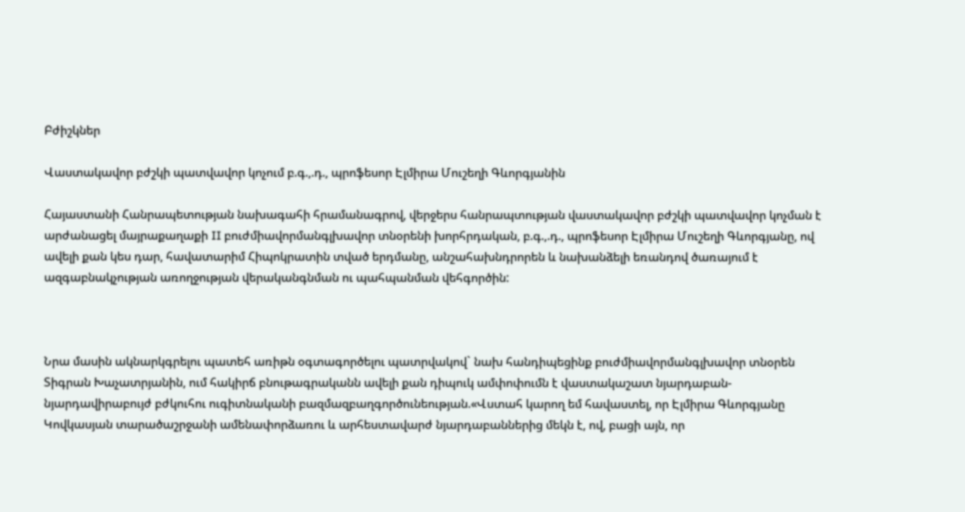Բժիշկներ

Վաստակավոր բժշկի պատվավոր կոչում բ.գ.,.դ., պրոֆեսոր Էլմիրա Մուշեղի Գևորգյանին

Հայաստանի Հանրապետության նախագահի հրամանագրով, վերջերս հանրապտության վաստակավոր բժշկի պատվավոր կոչման է արժանացել մայրաքաղաքի II բուժմիավորմանգլխավոր տնօրենի խորհրդական, բ.գ.,.դ., պրոֆեսոր Էլմիրա Մուշեղի Գևորգյանը, ով ավելի քան կես դար, հավատարիմ Հիպոկրատին տված երդմանը, անշահախնդրորեն և նախանձելի եռանդով ծառայում է ազգաբնակչության առողջության վերականգնման ու պահպանման վեհգործին:



Նրա մասին ակնարկգրելու պատեհ առիթն օգտագործելու պատրվակով` նախ հանդիպեցինք բուժմիավորմանգլխավոր տնօրեն Տիգրան Խաչատրյանին, ում հակիրճ բնութագրականն ավելի քան դիպուկ ամփոփումն է վաստակաշատ նյարդաբան-նյարդավիրաբույժ բժկուհու ուգիտնականի բազմազբաղգործունեության.«Վստահ կարող եմ հավաստել, որ Էլմիրա Գևորգյանը Կովկասյան տարածաշրջանի ամենափորձառու և արհեստավարժ նյարդաբաններից մեկն է, ով, բացի այն, որ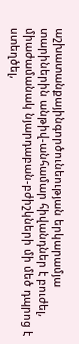աշխատանքայինգործունեության երկարամյա տարիներին անթիվ-անհամար հիվանդներ է բուժել, միաժամանակ նյարդաբան-բժիշկների մի մեծ դպրոց է ստեղծել,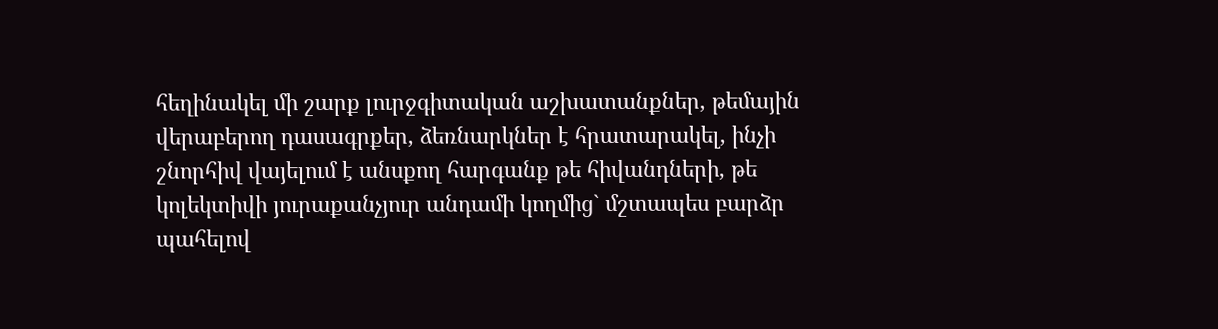հեղինակել մի շարք լուրջգիտական աշխատանքներ, թեմային վերաբերող դասագրքեր, ձեռնարկներ է հրատարակել, ինչի շնորհիվ վայելում է անսքող հարգանք թե հիվանդների, թե կոլեկտիվի յուրաքանչյուր անդամի կողմից` մշտապես բարձր պահելով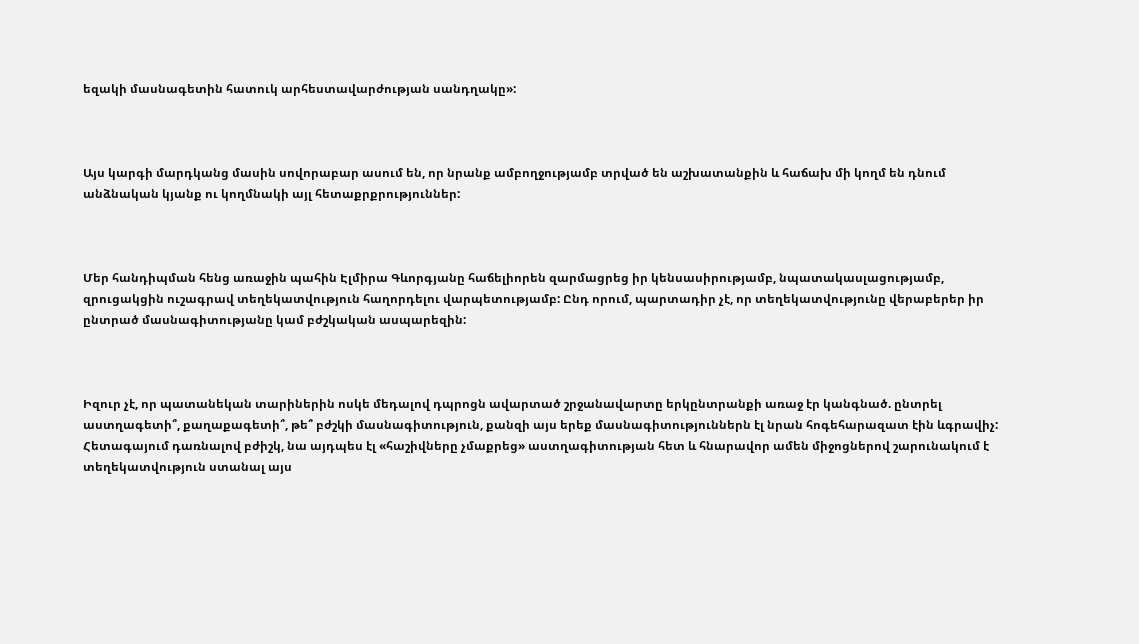եզակի մասնագետին հատուկ արհեստավարժության սանդղակը»:



Այս կարգի մարդկանց մասին սովորաբար ասում են, որ նրանք ամբողջությամբ տրված են աշխատանքին և հաճախ մի կողմ են դնում անձնական կյանք ու կողմնակի այլ հետաքրքրություններ:



Մեր հանդիպման հենց առաջին պահին Էլմիրա Գևորգյանը հաճելիորեն զարմացրեց իր կենսասիրությամբ, նպատակասլացությամբ, զրուցակցին ուշագրավ տեղեկատվություն հաղորդելու վարպետությամբ: Ընդ որում, պարտադիր չէ, որ տեղեկատվությունը վերաբերեր իր ընտրած մասնագիտությանը կամ բժշկական ասպարեզին:



Իզուր չէ, որ պատանեկան տարիներին ոսկե մեդալով դպրոցն ավարտած շրջանավարտը երկընտրանքի առաջ էր կանգնած. ընտրել աստղագետի՞, քաղաքագետի՞, թե՞ բժշկի մասնագիտություն, քանզի այս երեք մասնագիտություններն էլ նրան հոգեհարազատ էին ևգրավիչ: Հետագայում դառնալով բժիշկ, նա այդպես էլ «հաշիվները չմաքրեց» աստղագիտության հետ և հնարավոր ամեն միջոցներով շարունակում է տեղեկատվություն ստանալ այս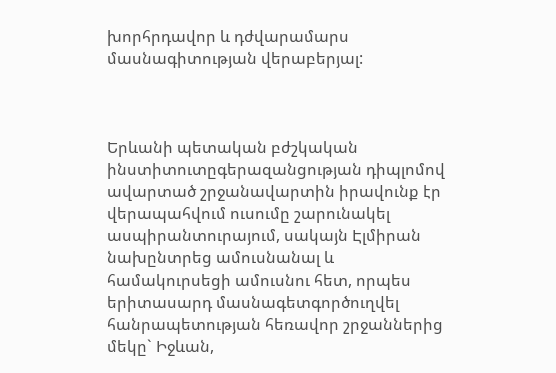խորհրդավոր և դժվարամարս մասնագիտության վերաբերյալ:



Երևանի պետական բժշկական ինստիտուտըգերազանցության դիպլոմով ավարտած շրջանավարտին իրավունք էր վերապահվում ուսումը շարունակել ասպիրանտուրայում, սակայն Էլմիրան նախընտրեց ամուսնանալ և համակուրսեցի ամուսնու հետ, որպես երիտասարդ մասնագետգործուղվել հանրապետության հեռավոր շրջաններից մեկը` Իջևան,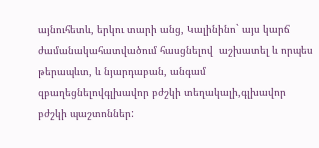այնուհետև, երկու տարի անց, Կալինինո` այս կարճ ժամանակահատվածում հասցնելով  աշխատել և որպես թերապևտ, և նյարդաբան, անգամ զբաղեցնելովգլխավոր բժշկի տեղակալի,գլխավոր բժշկի պաշտոններ: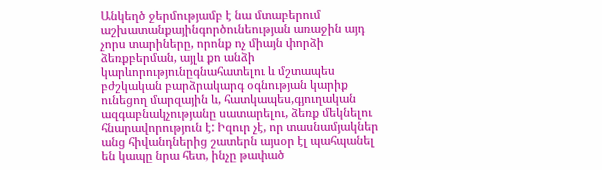Անկեղծ ջերմությամբ է նա մտաբերում աշխատանքայինգործունեության առաջին այդ չորս տարիները, որոնք ոչ միայն փորձի ձեռքբերման, այլև քո անձի կարևորությունըգնահատելու և մշտապես բժշկական բարձրակարգ օգնության կարիք ունեցող մարզային և, հատկապես,գյուղական ազգաբնակչությանը սատարելու, ձեռք մեկնելու հնարավորություն է: Իզուր չէ, որ տասնամյակներ անց հիվանդներից շատերն այսօր էլ պահպանել են կապը նրա հետ, ինչը թափած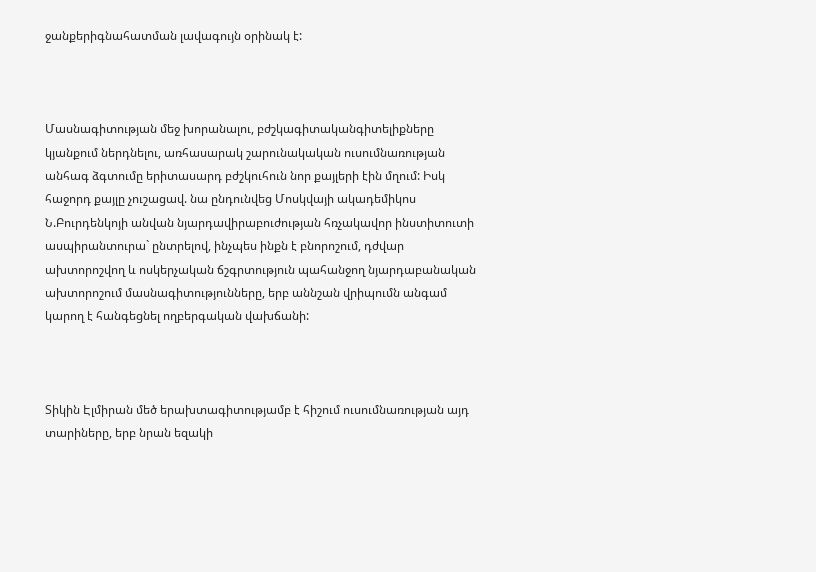ջանքերիգնահատման լավագույն օրինակ է:



Մասնագիտության մեջ խորանալու, բժշկագիտականգիտելիքները կյանքում ներդնելու, առհասարակ շարունակական ուսումնառության անհագ ձգտումը երիտասարդ բժշկուհուն նոր քայլերի էին մղում: Իսկ հաջորդ քայլը չուշացավ. նա ընդունվեց Մոսկվայի ակադեմիկոս Ն.Բուրդենկոյի անվան նյարդավիրաբուժության հռչակավոր ինստիտուտի ասպիրանտուրա` ընտրելով, ինչպես ինքն է բնորոշում, դժվար ախտորոշվող և ոսկերչական ճշգրտություն պահանջող նյարդաբանական ախտորոշում մասնագիտությունները, երբ աննշան վրիպումն անգամ կարող է հանգեցնել ողբերգական վախճանի:



Տիկին Էլմիրան մեծ երախտագիտությամբ է հիշում ուսումնառության այդ տարիները, երբ նրան եզակի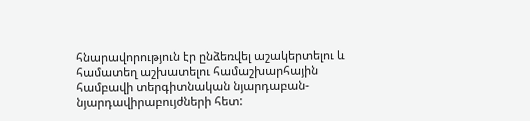հնարավորություն էր ընձեռվել աշակերտելու և համատեղ աշխատելու համաշխարհային համբավի տերգիտնական նյարդաբան-նյարդավիրաբույժների հետ: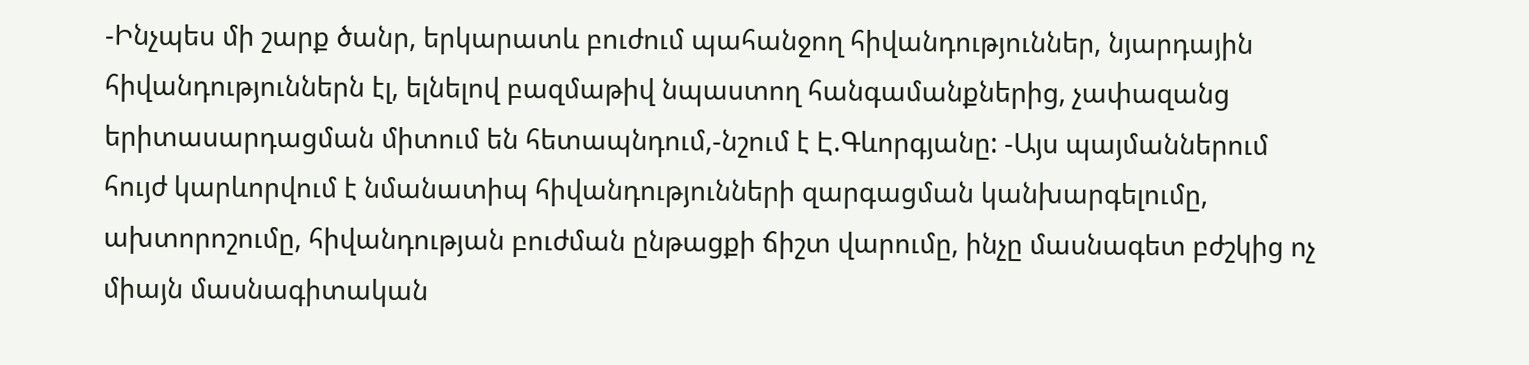-Ինչպես մի շարք ծանր, երկարատև բուժում պահանջող հիվանդություններ, նյարդային հիվանդություններն էլ, ելնելով բազմաթիվ նպաստող հանգամանքներից, չափազանց երիտասարդացման միտում են հետապնդում,-նշում է Է.Գևորգյանը: -Այս պայմաններում հույժ կարևորվում է նմանատիպ հիվանդությունների զարգացման կանխարգելումը, ախտորոշումը, հիվանդության բուժման ընթացքի ճիշտ վարումը, ինչը մասնագետ բժշկից ոչ միայն մասնագիտական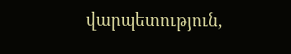վարպետություն,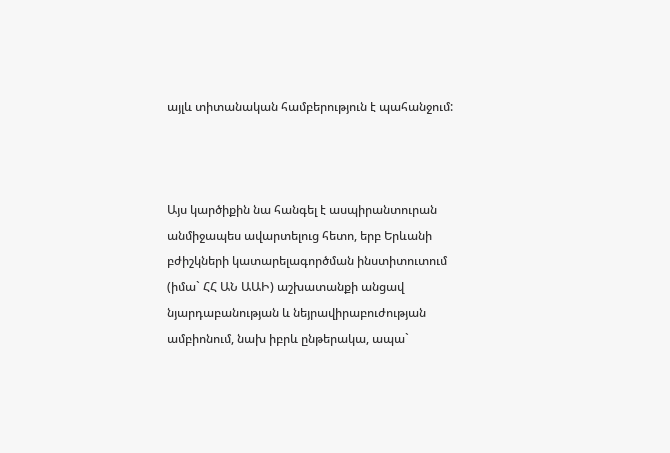այլև տիտանական համբերություն է պահանջում:



Այս կարծիքին նա հանգել է ասպիրանտուրան անմիջապես ավարտելուց հետո, երբ Երևանի բժիշկների կատարելագործման ինստիտուտում (իմա` ՀՀ ԱՆ ԱԱԻ) աշխատանքի անցավ նյարդաբանության և նեյրավիրաբուժության ամբիոնում, նախ իբրև ընթերակա, ապա`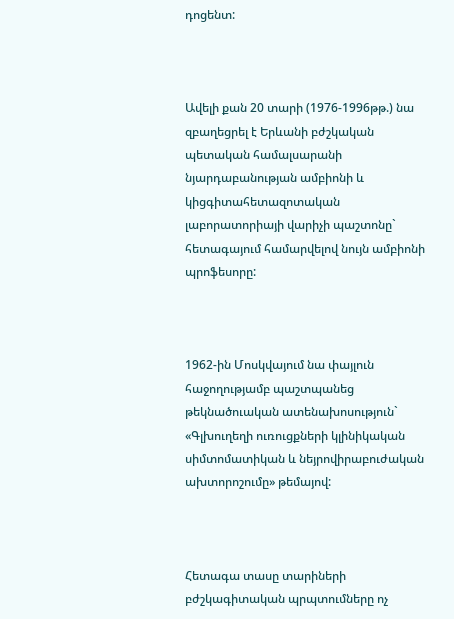դոցենտ:



Ավելի քան 20 տարի (1976-1996թթ.) նա զբաղեցրել է Երևանի բժշկական պետական համալսարանի նյարդաբանության ամբիոնի և կիցգիտահետազոտական լաբորատորիայի վարիչի պաշտոնը` հետագայում համարվելով նույն ամբիոնի պրոֆեսորը:



1962-ին Մոսկվայում նա փայլուն հաջողությամբ պաշտպանեց թեկնածուական ատենախոսություն` «Գլխուղեղի ուռուցքների կլինիկական սիմտոմատիկան և նեյրովիրաբուժական ախտորոշումը» թեմայով:



Հետագա տասը տարիների բժշկագիտական պրպտումները ոչ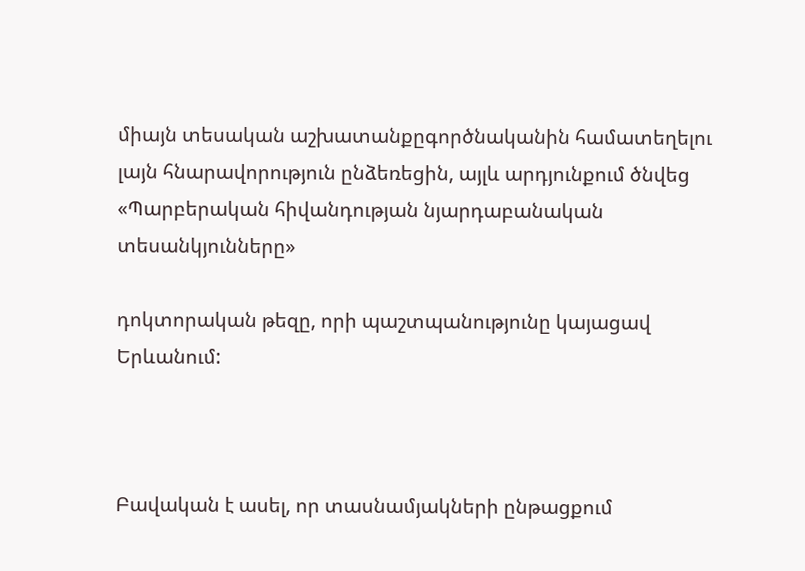միայն տեսական աշխատանքըգործնականին համատեղելու լայն հնարավորություն ընձեռեցին, այլև արդյունքում ծնվեց «Պարբերական հիվանդության նյարդաբանական տեսանկյունները»

դոկտորական թեզը, որի պաշտպանությունը կայացավ Երևանում:



Բավական է ասել, որ տասնամյակների ընթացքում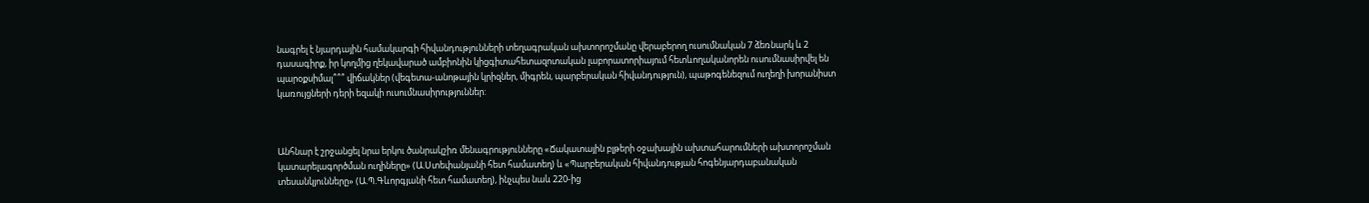նագրել է նյարդային համակարգի հիվանդությունների տեղագրական ախտորոշմանը վերաբերող ուսումնական 7 ձեռնարկ և 2 դասագիրք, իր կողմից ղեկավարած ամբիոնին կիցգիտահետազոտական լաբորատորիայում հետևողականորեն ուսումնասիրվել են պարօքսիմալ՞՞՞ վիճակներ (վեգետա-անոթային կրիզներ, միգրեն, պարբերական հիվանդություն), պաթոգենեզում ուղեղի խորանիստ կառույցների դերի եզակի ուսումնասիրություններ:



Անհնար է շրջանցել նրա երկու ծանրակշիռ մենագրությունները «Ճակատային բլթերի օջախային ախտահարումների ախտորոշման կատարելագործման ուղիները» (Ա.Ստեփանյանի հետ համատեղ) և «Պարբերական հիվանդության հոգենյարդաբանական տեսանկյունները» (Ա.Պ.Գևորգյանի հետ համատեղ), ինչպես նաև 220-ից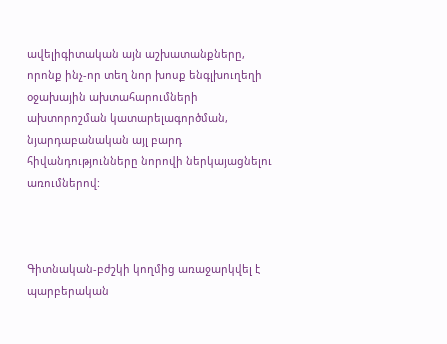ավելիգիտական այն աշխատանքները, որոնք ինչ-որ տեղ նոր խոսք ենգլխուղեղի օջախային ախտահարումների ախտորոշման կատարելագործման, նյարդաբանական այլ բարդ հիվանդությունները նորովի ներկայացնելու առումներով:



Գիտնական-բժշկի կողմից առաջարկվել է պարբերական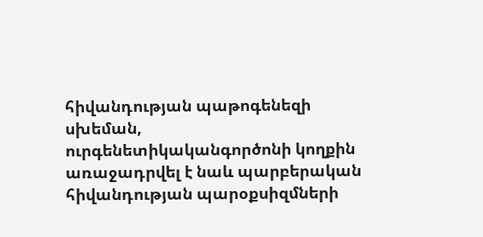հիվանդության պաթոգենեզի սխեման, ուրգենետիկականգործոնի կողքին առաջադրվել է նաև պարբերական հիվանդության պարօքսիզմների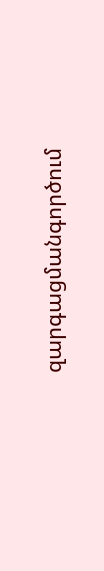զարգացմանգործում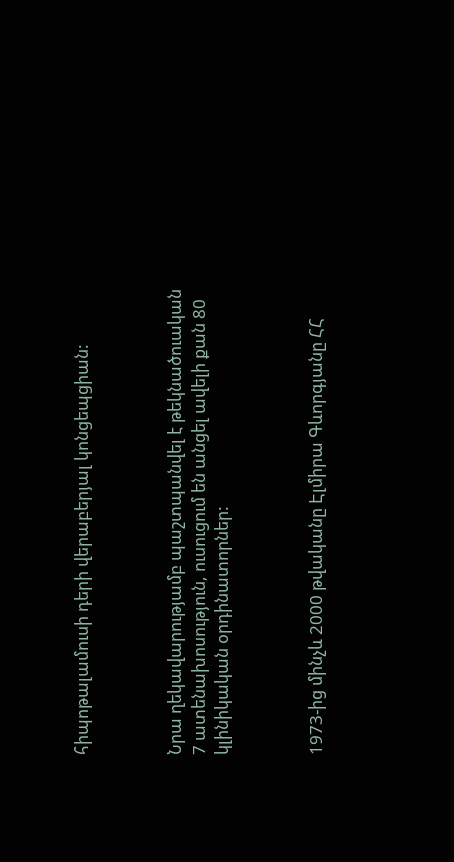հիպոթալամուսի դերի վերաբերյալ կոնցեպցիան:



Նրա ղեկավարությամբ պաշտպանվել է թեկնածուական 7 ատենախոսություն, ուսուցում են անցել ավելի քան 80 կլինիկական օրդինատորներ:



1973-ից մինչև 2000 թվականը Էլմիրա Գևորգյանը ՀՀ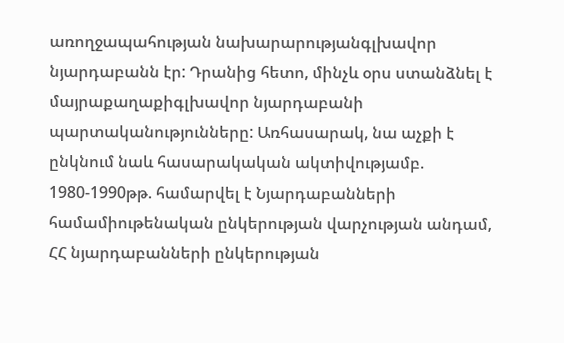առողջապահության նախարարությանգլխավոր նյարդաբանն էր: Դրանից հետո, մինչև օրս ստանձնել է մայրաքաղաքիգլխավոր նյարդաբանի պարտականությունները: Առհասարակ, նա աչքի է ընկնում նաև հասարակական ակտիվությամբ. 1980-1990թթ. համարվել է Նյարդաբանների համամիութենական ընկերության վարչության անդամ, ՀՀ նյարդաբանների ընկերության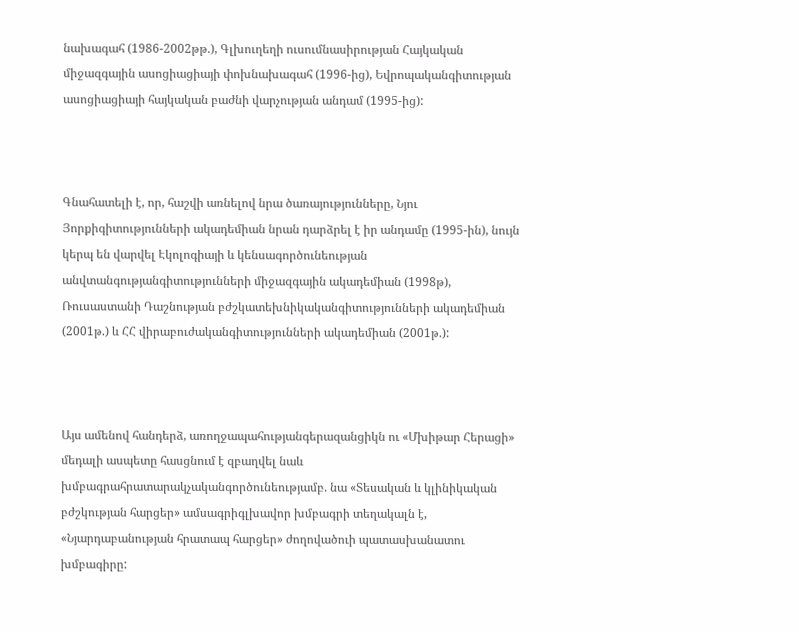նախագահ (1986-2002թթ.), Գլխուղեղի ուսումնասիրության Հայկական միջազգային ասոցիացիայի փոխնախագահ (1996-ից), Եվրոպականգիտության ասոցիացիայի հայկական բաժնի վարչության անդամ (1995-ից):



Գնահատելի է, որ, հաշվի առնելով նրա ծառայությունները, Նյու Յորքիգիտությունների ակադեմիան նրան դարձրել է իր անդամը (1995-ին), նույն կերպ են վարվել Էկոլոգիայի և կենսագործունեության անվտանգությանգիտությունների միջազգային ակադեմիան (1998թ), Ռուսաստանի Դաշնության բժշկատեխնիկականգիտությունների ակադեմիան (2001թ.) և ՀՀ վիրաբուժականգիտությունների ակադեմիան (2001թ.):



Այս ամենով հանդերձ, առողջապահությանգերազանցիկն ու «Մխիթար Հերացի» մեդալի ասպետը հասցնում է զբաղվել նաև խմբագրահրատարակչականգործունեությամբ. նա «Տեսական և կլինիկական բժշկության հարցեր» ամսագրիգլխավոր խմբագրի տեղակալն է, «Նյարդաբանության հրատապ հարցեր» ժողովածուի պատասխանատու խմբագիրը: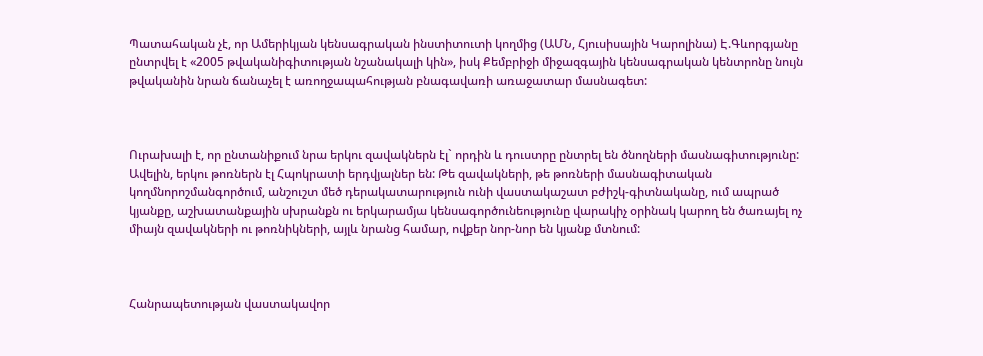Պատահական չէ, որ Ամերիկյան կենսագրական ինստիտուտի կողմից (ԱՄՆ, Հյուսիսային Կարոլինա) Է.Գևորգյանը ընտրվել է «2005 թվականիգիտության նշանակալի կին», իսկ Քեմբրիջի միջազգային կենսագրական կենտրոնը նույն թվականին նրան ճանաչել է առողջապահության բնագավառի առաջատար մասնագետ:



Ուրախալի է, որ ընտանիքում նրա երկու զավակներն էլ` որդին և դուստրը ընտրել են ծնողների մասնագիտությունը: Ավելին, երկու թոռներն էլ Հպոկրատի երդվյալներ են: Թե զավակների, թե թոռների մասնագիտական կողմնորոշմանգործում, անշուշտ մեծ դերակատարություն ունի վաստակաշատ բժիշկ-գիտնականը, ում ապրած կյանքը, աշխատանքային սխրանքն ու երկարամյա կենսագործունեությունը վարակիչ օրինակ կարող են ծառայել ոչ միայն զավակների ու թոռնիկների, այլև նրանց համար, ովքեր նոր-նոր են կյանք մտնում:



Հանրապետության վաստակավոր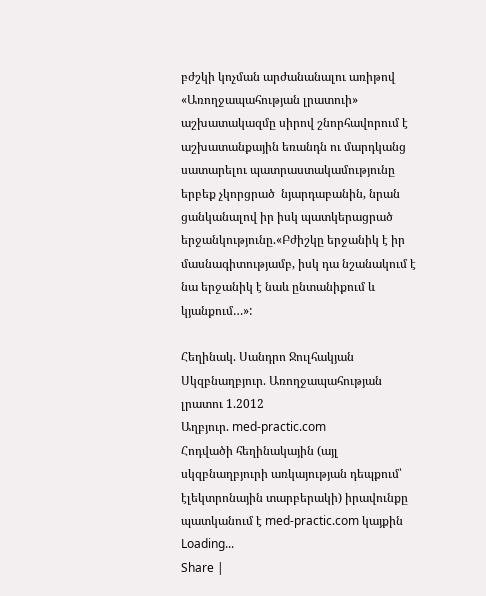բժշկի կոչման արժանանալու առիթով «Առողջապահության լրատուի» աշխատակազմը սիրով շնորհավորում է աշխատանքային եռանդն ու մարդկանց սատարելու պատրաստակամությունը երբեք չկորցրած  նյարդաբանին, նրան ցանկանալով իր իսկ պատկերացրած երջանկությունը.«Բժիշկը երջանիկ է իր մասնագիտությամբ, իսկ դա նշանակում է նա երջանիկ է նաև ընտանիքում և կյանքում…»:

Հեղինակ. Սանդրո Ջուլհակյան
Սկզբնաղբյուր. Առողջապահության լրատու 1.2012
Աղբյուր. med-practic.com
Հոդվածի հեղինակային (այլ սկզբնաղբյուրի առկայության դեպքում՝ էլեկտրոնային տարբերակի) իրավունքը պատկանում է med-practic.com կայքին
Loading...
Share |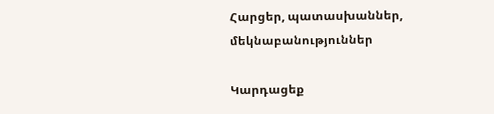Հարցեր, պատասխաններ, մեկնաբանություններ

Կարդացեք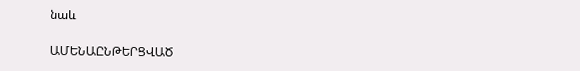նաև

ԱՄԵՆԱԸՆԹԵՐՑՎԱԾ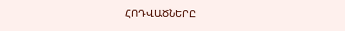ՀՈԴՎԱԾՆԵՐԸ